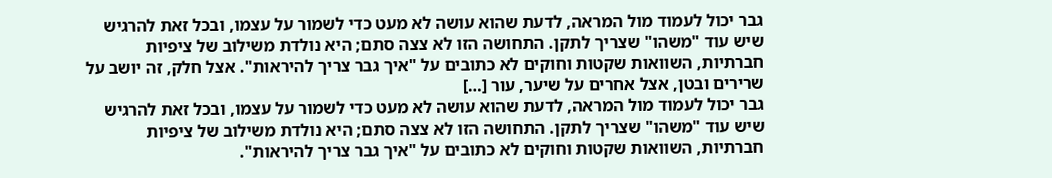גבר יכול לעמוד מול המראה, לדעת שהוא עושה לא מעט כדי לשמור על עצמו, ובכל זאת להרגיש שיש עוד "משהו" שצריך לתקן. התחושה הזו לא צצה סתם; היא נולדת משילוב של ציפיות חברתיות, השוואות שקטות וחוקים לא כתובים על "איך גבר צריך להיראות". אצל חלק, זה יושב על שרירים ובטן, אצל אחרים על שיער, עור […]
גבר יכול לעמוד מול המראה, לדעת שהוא עושה לא מעט כדי לשמור על עצמו, ובכל זאת להרגיש שיש עוד "משהו" שצריך לתקן. התחושה הזו לא צצה סתם; היא נולדת משילוב של ציפיות חברתיות, השוואות שקטות וחוקים לא כתובים על "איך גבר צריך להיראות".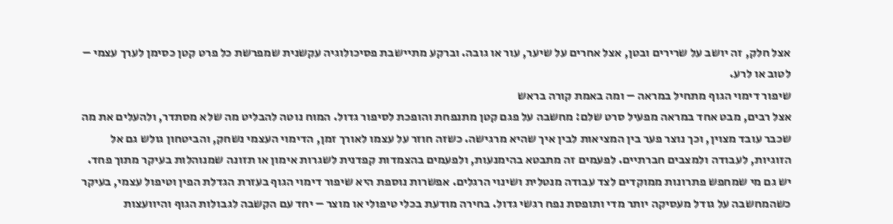אצל חלק, זה יושב על שרירים ובטן, אצל אחרים על שיער, עור או גובה. וברקע מתיישבת פסיכולוגיה עקשנית שמפרשת כל פרט קטן כסימן לערך עצמי – לטוב או לרע.
שיפור דימוי הגוף מתחיל במראה – ומה באמת קורה בראש
אצל רבים, מבט אחד במראה מפעיל סרט שלם: מחשבה על פגם קטן מתנפחת והופכת לסיפור גדול. המוח נוטה להבליט מה שלא מסתדר, ולהעלים את מה שכבר עובד מצוין, וכך נוצר פער בין המציאות לבין איך שהיא מרגישה. כשזה חוזר על עצמו לאורך זמן, הדימוי העצמי נשחק, והביטחון גולש גם אל הזוגיות, לעבודה ולמצבים חברתיים. לפעמים זה מתבטא בהימנעות, ולפעמים בהצמדות קפדנית לשגרות אימון או תזונה שמנוהלות בעיקר מתוך פחד.
יש גם מי שמחפש פתרונות ממוקדים לצד עבודה מנטלית ושינוי הרגלים. אפשרות נוספת היא שיפור דימוי הגוף בעזרת הגדלת הפין וטיפול עצמי, בעיקר כשהמחשבה על גודל מעסיקה יותר מדי ותופסת נפח רגשי גדול. בחירה מודעת בכלי טיפולי או מוצר – יחד עם הקשבה לגבולות הגוף והיוועצות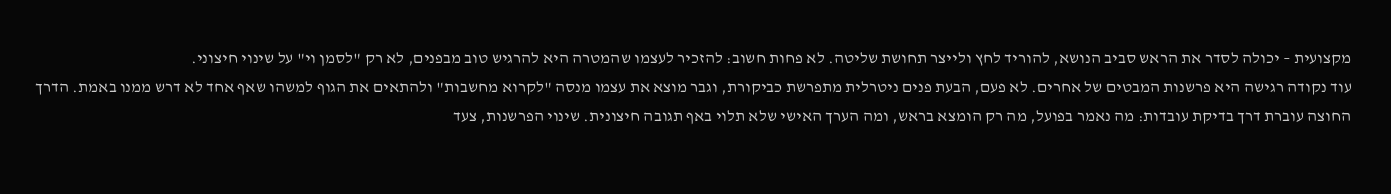מקצועית – יכולה לסדר את הראש סביב הנושא, להוריד לחץ ולייצר תחושת שליטה. לא פחות חשוב: להזכיר לעצמו שהמטרה היא להרגיש טוב מבפנים, לא רק "לסמן וי" על שינוי חיצוני.
עוד נקודה רגישה היא פרשנות המבטים של אחרים. לא פעם, הבעת פנים ניטרלית מתפרשת כביקורת, וגבר מוצא את עצמו מנסה "לקרוא מחשבות" ולהתאים את הגוף למשהו שאף אחד לא דרש ממנו באמת. הדרך החוצה עוברת דרך בדיקת עובדות: מה נאמר בפועל, מה רק הומצא בראש, ומה הערך האישי שלא תלוי באף תגובה חיצונית. שינוי הפרשנות, צעד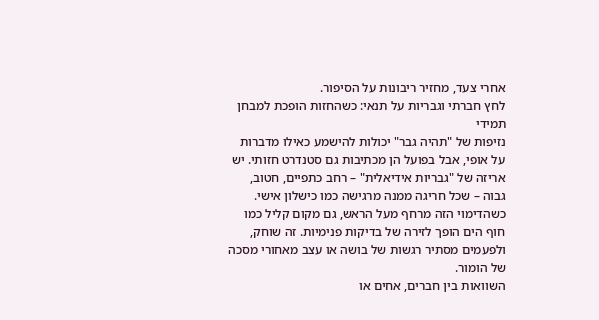אחרי צעד, מחזיר ריבונות על הסיפור.
לחץ חברתי וגבריות על תנאי: כשהחזות הופכת למבחן תמידי
נזיפות של "תהיה גבר" יכולות להישמע כאילו מדברות על אופי, אבל בפועל הן מכתיבות גם סטנדרט חזותי. יש אריזה של "גבריות אידיאלית" – רחב כתפיים, חטוב, גבוה – שכל חריגה ממנה מרגישה כמו כישלון אישי. כשהדימוי הזה מרחף מעל הראש, גם מקום קליל כמו חוף הים הופך לזירה של בדיקות פנימיות. זה שוחק, ולפעמים מסתיר רגשות של בושה או עצב מאחורי מסכה של הומור.
השוואות בין חברים, אחים או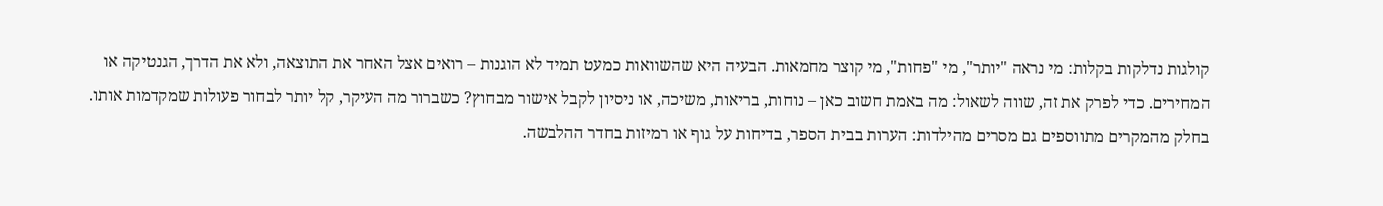קולגות נדלקות בקלות: מי נראה "יותר", מי "פחות", מי קוצר מחמאות. הבעיה היא שהשוואות כמעט תמיד לא הוגנות – רואים אצל האחר את התוצאה, ולא את הדרך, הגנטיקה או המחירים. כדי לפרק את זה, שווה לשאול: מה באמת חשוב כאן – נוחות, בריאות, משיכה, או ניסיון לקבל אישור מבחוץ? כשברור מה העיקר, קל יותר לבחור פעולות שמקדמות אותו.
בחלק מהמקרים מתווספים גם מסרים מהילדות: הערות בבית הספר, בדיחות על גוף או רמיזות בחדר ההלבשה.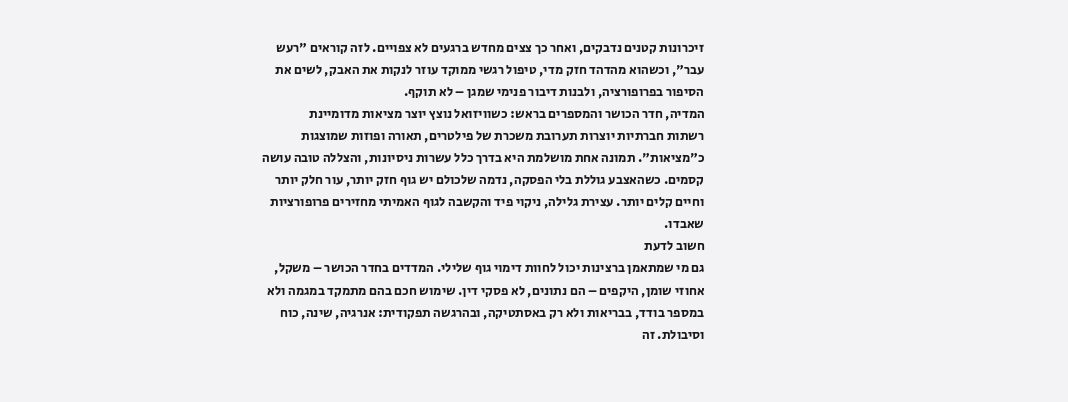זיכרונות קטנים נדבקים, ואחר כך צצים מחדש ברגעים לא צפויים. לזה קוראים "רעש עבר", וכשהוא מהדהד חזק מדי, טיפול רגשי ממוקד עוזר לנקות את האבק, לשים את הסיפור בפרופורציה, ולבנות דיבור פנימי שמגן – לא תוקף.
המדיה, חדר הכושר והמספרים בראש: כשוויזואל נוצץ יוצר מציאות מדומיינת
רשתות חברתיות יוצרות תערובת משכרת של פילטרים, תאורה ופוזות שמוצגות כ"מציאות". תמונה אחת מושלמת היא בדרך כלל עשרות ניסיונות, והצללה טובה עושה קסמים. כשהאצבע גוללת בלי הפסקה, נדמה שלכולם יש גוף חזק יותר, עור חלק יותר וחיים קלים יותר. עצירת גלילה, ניקוי פיד והקשבה לגוף האמיתי מחזירים פרופורציות שאבדו.
חשוב לדעת
גם מי שמתאמן ברצינות יכול לחוות דימוי גוף שלילי. המדדים בחדר הכושר – משקל, אחוזי שומן, היקפים – הם נתונים, לא פסקי דין. שימוש חכם בהם מתמקד במגמה ולא במספר בודד, בבריאות ולא רק באסתטיקה, ובהרגשה תפקודית: אנרגיה, שינה, כוח וסיבולת. זה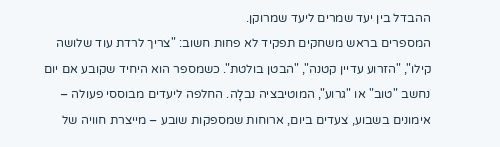ההבדל בין יעד שמרים ליעד שמרוקן.
המספרים בראש משחקים תפקיד לא פחות חשוב: "צריך לרדת עוד שלושה קילו", "הזרוע עדיין קטנה", "הבטן בולטת". כשמספר הוא היחיד שקובע אם יום נחשב "טוב" או "גרוע", המוטיבציה נבלָה. החלפה ליעדים מבוססי פעולה – אימונים בשבוע, צעדים ביום, ארוחות שמספקות שובע – מייצרת חוויה של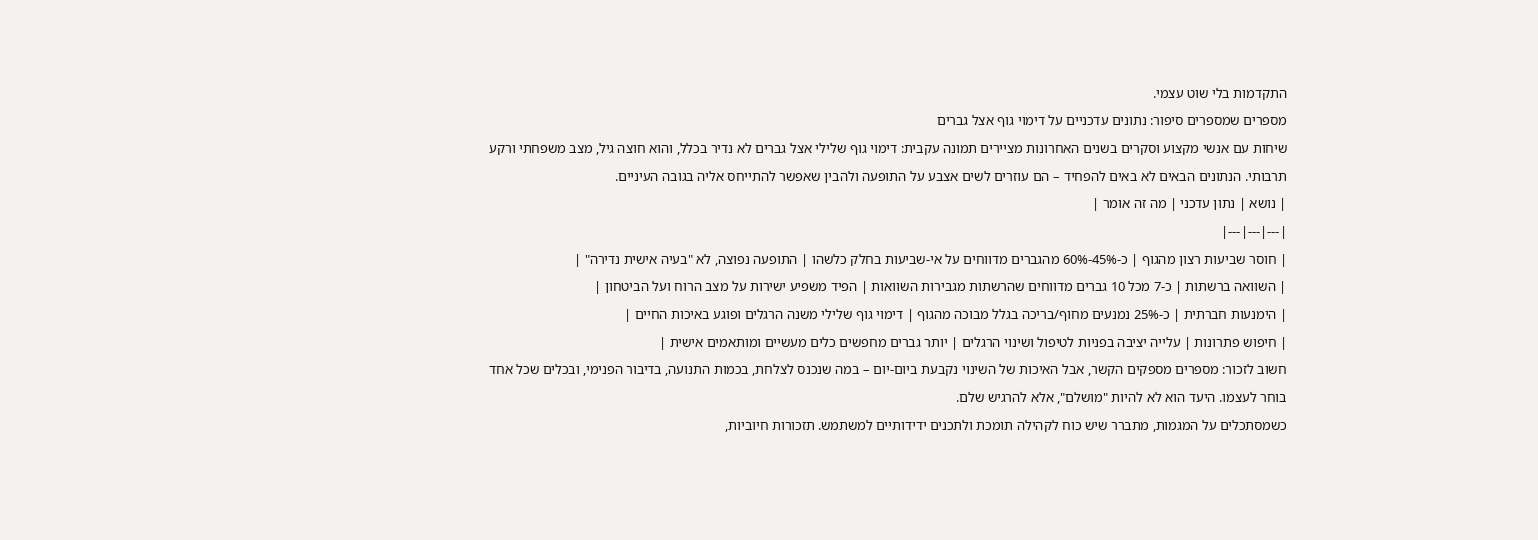התקדמות בלי שוט עצמי.
מספרים שמספרים סיפור: נתונים עדכניים על דימוי גוף אצל גברים
שיחות עם אנשי מקצוע וסקרים בשנים האחרונות מציירים תמונה עקבית: דימוי גוף שלילי אצל גברים לא נדיר בכלל, והוא חוצה גיל, מצב משפחתי ורקע תרבותי. הנתונים הבאים לא באים להפחיד – הם עוזרים לשים אצבע על התופעה ולהבין שאפשר להתייחס אליה בגובה העיניים.
| נושא | נתון עדכני | מה זה אומר |
|---|---|---|
| חוסר שביעות רצון מהגוף | כ-45%-60% מהגברים מדווחים על אי-שביעות בחלק כלשהו | התופעה נפוצה, לא "בעיה אישית נדירה" |
| השוואה ברשתות | כ-7 מכל 10 גברים מדווחים שהרשתות מגבירות השוואות | הפיד משפיע ישירות על מצב הרוח ועל הביטחון |
| הימנעות חברתית | כ-25% נמנעים מחוף/בריכה בגלל מבוכה מהגוף | דימוי גוף שלילי משנה הרגלים ופוגע באיכות החיים |
| חיפוש פתרונות | עלייה יציבה בפניות לטיפול ושינוי הרגלים | יותר גברים מחפשים כלים מעשיים ומותאמים אישית |
חשוב לזכור: מספרים מספקים הקשר, אבל האיכות של השינוי נקבעת ביום-יום – במה שנכנס לצלחת, בכמות התנועה, בדיבור הפנימי, ובכלים שכל אחד בוחר לעצמו. היעד הוא לא להיות "מושלם", אלא להרגיש שלם.
כשמסתכלים על המגמות, מתברר שיש כוח לקהילה תומכת ולתכנים ידידותיים למשתמש. תזכורות חיוביות,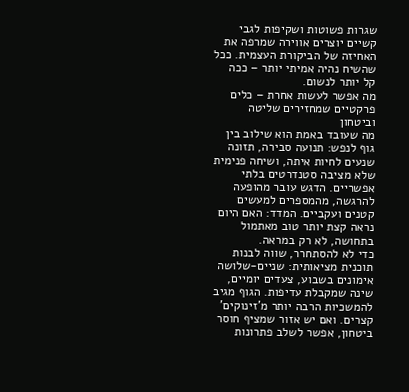שגרות פשוטות ושקיפות לגבי קשיים יוצרים אווירה שמרפה את האחיזה של הביקורת העצמית. ככל שהשיח נהיה אמיתי יותר – ככה קל יותר לנשום.
מה אפשר לעשות אחרת – כלים פרקטיים שמחזירים שליטה וביטחון
מה שעובד באמת הוא שילוב בין גוף לנפש: תנועה סבירה, תזונה שנעים לחיות איתה, ושיחה פנימית שלא מציבה סטנדרטים בלתי אפשריים. הדגש עובר מהופעה להרגשה, מהמספרים למעשים קטנים ועקביים. המדד: האם היום נראה קצת יותר טוב מאתמול בתחושה, לא רק במראה.
כדי לא להסתחרר, שווה לבנות תוכנית מציאותית: שניים-שלושה אימונים בשבוע, צעדים יומיים, שינה שמקבלת עדיפות. הגוף מגיב להמשכיות הרבה יותר מ'זינוקים' קצרים. ואם יש אזור שמציף חוסר ביטחון, אפשר לשלב פתרונות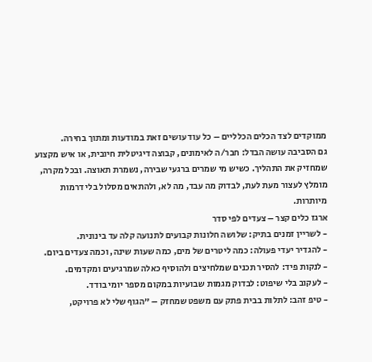ממוקדים לצד הכלים הכלליים – כל עוד עושים זאת במודעות ומתוך בחירה.
גם הסביבה עושה הבדל: חבר/ה לאימונים, קבוצה דיגיטלית חיובית, או איש מקצוע שמחזיק את התהליך. כשיש מי שמרים ברגעי שבירה, נשמרת תאוצה. ובכל מקרה, מומלץ לעצור מעת לעת, לבדוק מה עבד, מה לא, ולהתאים מסלול בלי דרמות מיותרות.
ארגז כלים קצר – צעדים לפי סדר
- לשריין זמנים בתיק: שלושה חלונות קבועים לתנועה קלה עד בינונית.
- להגדיר יעדי פעולה: כמה ליטרים של מים, כמה שעות שינה, וכמה צעדים ביום.
- לנקות פיד: להסיר תכנים שמלחיצים ולהוסיף כאלה שמרגיעים ומקדמים.
- לעקוב בלי שיפוט: לבדוק מגמות שבועיות במקום מספר יומי בודד.
- טיפ זהב: לתלות בבית פתק עם משפט שמחזק – "הגוף שלי לא פרויקט,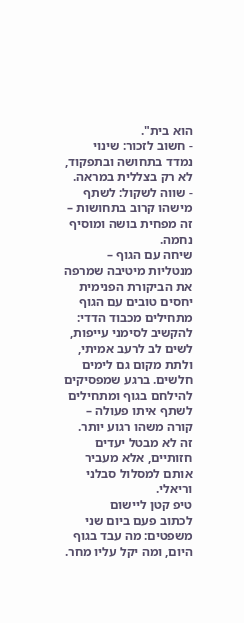הוא בית".
- חשוב לזכור: שינוי נמדד בתחושה ובתפקוד, לא רק בצללית במראה.
- שווה לשקול: לשתף מישהו קרוב בתחושות – זה מפחית בושה ומוסיף נחמה.
שיחה עם הגוף – מנטליות מיטיבה שמרפה את הביקורת הפנימית
יחסים טובים עם הגוף מתחילים מכבוד הדדי: להקשיב לסימני עייפות, לשים לב לרעב אמיתי, ולתת מקום גם לימים חלשים. ברגע שמפסיקים להילחם בגוף ומתחילים לשתף איתו פעולה – קורה משהו רגוע יותר. זה לא מבטל יעדים חזותיים, אלא מעביר אותם למסלול סבלני וריאלי.
טיפ קטן ליישום
לכתוב פעם ביום שני משפטים: מה עבד בגוף היום, ומה יקל עליו מחר.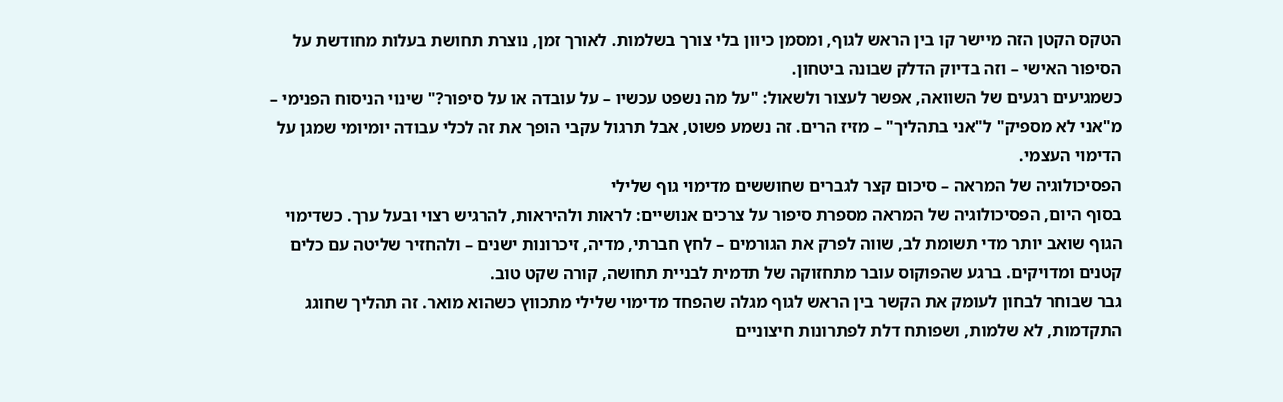הטקס הקטן הזה מיישר קו בין הראש לגוף, ומסמן כיוון בלי צורך בשלמות. לאורך זמן, נוצרת תחושת בעלות מחודשת על הסיפור האישי – וזה בדיוק הדלק שבונה ביטחון.
כשמגיעים רגעים של השוואה, אפשר לעצור ולשאול: "על מה נשפט עכשיו – על עובדה או על סיפור?" שינוי הניסוח הפנימי – מ"אני לא מספיק" ל"אני בתהליך" – מזיז הרים. זה נשמע פשוט, אבל תרגול עקבי הופך את זה לכלי עבודה יומיומי שמגן על הדימוי העצמי.
הפסיכולוגיה של המראה – סיכום קצר לגברים שחוששים מדימוי גוף שלילי
בסוף היום, הפסיכולוגיה של המראה מספרת סיפור על צרכים אנושיים: לראות ולהיראות, להרגיש רצוי ובעל ערך. כשדימוי הגוף שואב יותר מדי תשומת לב, שווה לפרק את הגורמים – לחץ חברתי, מדיה, זיכרונות ישנים – ולהחזיר שליטה עם כלים קטנים ומדויקים. ברגע שהפוקוס עובר מתחזוקה של תדמית לבניית תחושה, קורה שקט טוב.
גבר שבוחר לבחון לעומק את הקשר בין הראש לגוף מגלה שהפחד מדימוי שלילי מתכווץ כשהוא מואר. זה תהליך שחוגג התקדמות, לא שלמות, ושפותח דלת לפתרונות חיצוניים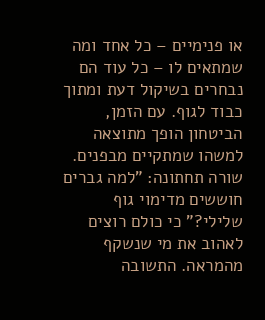או פנימיים – כל אחד ומה שמתאים לו – כל עוד הם נבחרים בשיקול דעת ומתוך כבוד לגוף. עם הזמן, הביטחון הופך מתוצאה למשהו שמתקיים מבפנים.
שורה תחתונה: "למה גברים חוששים מדימוי גוף שלילי?" כי כולם רוצים לאהוב את מי שנשקף מהמראה. התשובה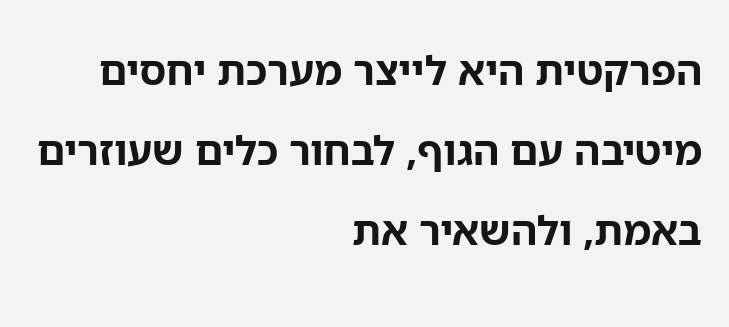הפרקטית היא לייצר מערכת יחסים מיטיבה עם הגוף, לבחור כלים שעוזרים באמת, ולהשאיר את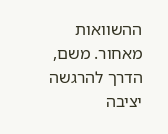ההשוואות מאחור. משם, הדרך להרגשה יציבה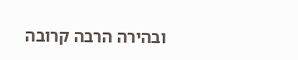ובהירה הרבה קרובה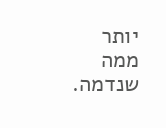יותר ממה שנדמה.